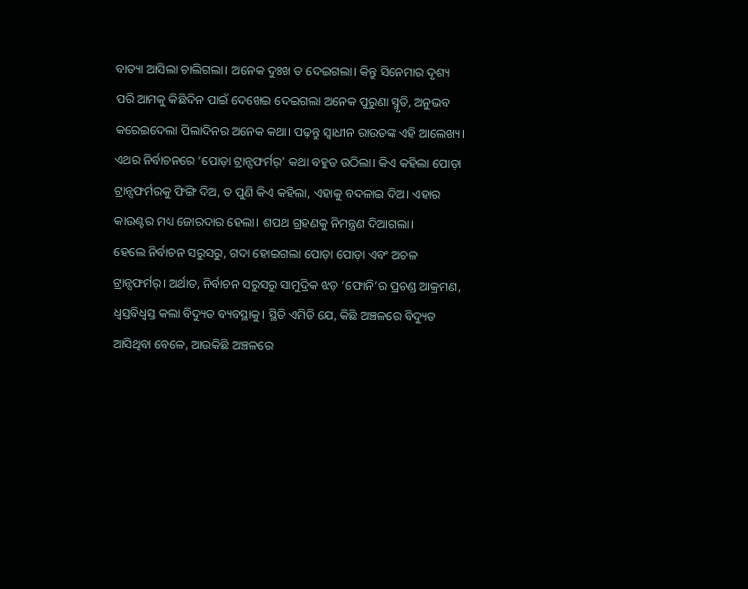ବାତ୍ୟା ଆସିଲା ଚାଲିଗଲା। ଅନେକ ଦୁଃଖ ତ ଦେଇଗଲା। କିନ୍ତୁ ସିନେମାର ଦୃଶ୍ୟ ପରି ଆମକୁ କିଛିଦିନ ପାଇଁ ଦେଖେଇ ଦେଇଗଲା ଅନେକ ପୁରୁଣା ସ୍ମୃତି, ଅନୁଭବ କରେଇଦେଲା ପିଲାଦିନର ଅନେକ କଥା। ପଢ଼ନ୍ତୁ ସ୍ୱାଧୀନ ରାଉତଙ୍କ ଏହି ଆଲେଖ୍ୟ।
ଏଥର ନିର୍ବାଚନରେ ‘ପୋଡ଼ା ଟ୍ରାନ୍ସଫର୍ମର୍’ କଥା ବହୁତ ଉଠିଲା। କିଏ କହିଲା ପୋଡ଼ା ଟ୍ରାନ୍ସଫର୍ମରକୁ ଫିଙ୍ଗି ଦିଅ, ତ ପୁଣି କିଏ କହିଲା, ଏହାକୁ ବଦଳାଇ ଦିଅ। ଏହାର କାଉଣ୍ଟର ମଧ୍ୟ ଜୋରଦାର ହେଲା। ଶପଥ ଗ୍ରହଣକୁ ନିମନ୍ତ୍ରଣ ଦିଆଗଲା।
ହେଲେ ନିର୍ବାଚନ ସରୁସରୁ, ଗଦା ହୋଇଗଲା ପୋଡ଼ା ପୋଡ଼ା ଏବଂ ଅଚଳ ଟ୍ରାନ୍ସଫର୍ମର୍। ଅର୍ଥାତ, ନିର୍ବାଚନ ସରୁସରୁ ସାମୁଦ୍ରିକ ଝଡ଼ ‘ଫୋନି’ର ପ୍ରଚଣ୍ଡ ଆକ୍ରମଣ, ଧ୍ୱସ୍ତବିଧ୍ୱସ୍ତ କଲା ବିଦ୍ୟୁତ ବ୍ୟବସ୍ଥାକୁ। ସ୍ଥିତି ଏମିତି ଯେ, କିଛି ଅଞ୍ଚଳରେ ବିଦ୍ୟୁତ ଆସିଥିବା ବେଳେ, ଆଉକିଛି ଅଞ୍ଚଳରେ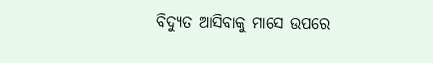ବିଦ୍ୟୁତ ଆସିବାକୁ ମାସେ ଉପରେ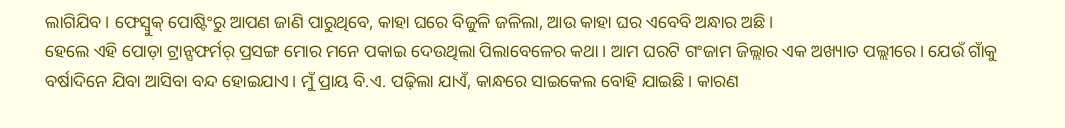ଲାଗିଯିବ। ଫେସ୍ବୁକ୍ ପୋଷ୍ଟିଂରୁ ଆପଣ ଜାଣି ପାରୁଥିବେ, କାହା ଘରେ ବିଜୁଳି ଜଳିଲା, ଆଉ କାହା ଘର ଏବେବି ଅନ୍ଧାର ଅଛି।
ହେଲେ ଏହି ପୋଡ଼ା ଟ୍ରାନ୍ସଫର୍ମର୍ ପ୍ରସଙ୍ଗ ମୋର ମନେ ପକାଇ ଦେଉଥିଲା ପିଲାବେଳେର କଥା। ଆମ ଘରଟି ଗଂଜାମ ଜିଲ୍ଲାର ଏକ ଅଖ୍ୟାତ ପଲ୍ଲୀରେ। ଯେଉଁ ଗାଁକୁ ବର୍ଷାଦିନେ ଯିବା ଆସିବା ବନ୍ଦ ହୋଇଯାଏ। ମୁଁ ପ୍ରାୟ ବି.ଏ. ପଢ଼ିଲା ଯାଏଁ, କାନ୍ଧରେ ସାଇକେଲ ବୋହି ଯାଇଛି। କାରଣ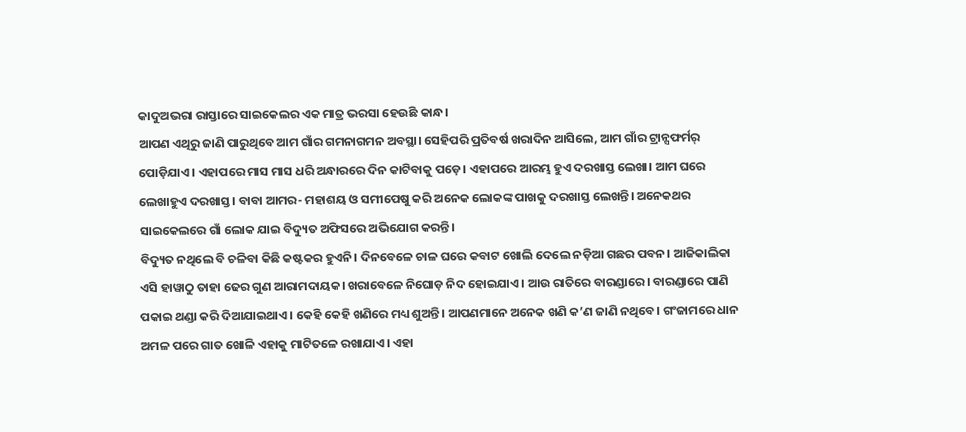କାଦୁଅଭରା ରାସ୍ତାରେ ସାଇକେଲର ଏକ ମାତ୍ର ଭରସା ହେଉଛି କାନ୍ଧ।
ଆପଣ ଏଥିରୁ ଜାଣି ପାରୁଥିବେ ଆମ ଗାଁର ଗମନାଗମନ ଅବସ୍ଥା। ସେହିପରି ପ୍ରତିବର୍ଷ ଖରାଦିନ ଆସିଲେ, ଆମ ଗାଁର ଟ୍ରାନ୍ସଫର୍ମର୍ ପୋଡ଼ିଯାଏ। ଏହାପରେ ମାସ ମାସ ଧରି ଅନ୍ଧାରରେ ଦିନ କାଟିବାକୁ ପଡ଼େ। ଏହାପରେ ଆରମ୍ଭ ହୁଏ ଦରଖାସ୍ତ ଲେଖା। ଆମ ଘରେ ଲେଖାହୁଏ ଦରଖାସ୍ତ। ବାବା ଆମର- ମହାଶୟ ଓ ସମୀପେଷୁ କରି ଅନେକ ଲୋକଙ୍କ ପାଖକୁ ଦରଖାସ୍ତ ଲେଖନ୍ତି। ଅନେକଥର ସାଇକେଲରେ ଗାଁ ଲୋକ ଯାଇ ବିଦ୍ୟୁତ ଅଫିସରେ ଅଭିଯୋଗ କରନ୍ତି।
ବିଦ୍ୟୁତ ନଥିଲେ ବି ଚଳିବା କିଛି କଷ୍ଟକର ହୁଏନି। ଦିନବେଳେ ଚାଳ ଘରେ କବାଟ ଖୋଲି ଦେଲେ ନଡ଼ିଆ ଗଛର ପବନ। ଆଜିକାଲିକା ଏସି ହାୱାଠୁ ତାହା ଢେର ଗୁଣ ଆରାମଦାୟକ। ଖରାବେଳେ ନିଘୋଡ଼ ନିଦ ହୋଇଯାଏ। ଆଉ ରାତିରେ ବାରଣ୍ଡାରେ। ବାରଣ୍ଡାରେ ପାଣି ପକାଇ ଥଣ୍ଡା କରି ଦିଆଯାଇଥାଏ। କେହି କେହି ଖଣିରେ ମଧ୍ୟ ଶୁଅନ୍ତି। ଆପଣମାନେ ଅନେକ ଖଣି କ’ଣ ଜାଣି ନଥିବେ। ଗଂଜାମରେ ଧାନ ଅମଳ ପରେ ଗାତ ଖୋଳି ଏହାକୁ ମାଟିତଳେ ରଖାଯାଏ। ଏହା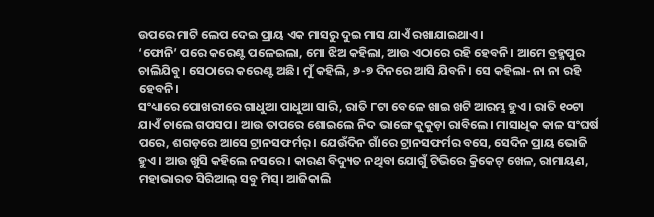ଉପରେ ମାଟି ଲେପ ଦେଇ ପ୍ରାୟ ଏକ ମାସରୁ ଦୁଇ ମାସ ଯାଏଁ ରଖାଯାଇଥାଏ।
‘ଫୋନି’ ପରେ କରେଣ୍ଟ ପଳେଇଲା, ମୋ ଝିଅ କହିଲା, ଆଉ ଏଠାରେ ରହି ହେବନି। ଆମେ ବ୍ରହ୍ମପୁର ଚାଲିଯିବୁ। ସେଠାରେ କରେଣ୍ଟ ଅଛି। ମୁଁ କହିଲି, ୬-୭ ଦିନରେ ଆସି ଯିବନି। ସେ କହିଲା- ନା ନା ରହି ହେବନି।
ସଂଧ୍ୟାରେ ପୋଖରୀରେ ଗାଧୁଆ ପାଧୁଆ ସାରି, ରାତି ୮ଟା ବେଳେ ଖାଇ ଖଟି ଆରମ୍ଭ ହୁଏ। ରାତି ୧୦ଟା ଯାଏଁ ଚାଲେ ଗପସପ। ଆଉ ତାପରେ ଶୋଇଲେ ନିଦ ଭାଙ୍ଗେ କୁକୁଡ଼ା ରାବିଲେ। ମାସାଧିକ କାଳ ସଂଘର୍ଷ ପରେ, ଶଗଡ଼ରେ ଆସେ ଟ୍ରାନସଫର୍ମର୍। ଯେଉଁଦିନ ଗାଁରେ ଟ୍ରାନସଫର୍ମର ବସେ, ସେଦିନ ପ୍ରାୟ ଭୋଜି ହୁଏ। ଆଉ ଖୁସି କହିଲେ ନସରେ। କାରଣ ବିଦ୍ୟୁତ ନଥିବା ଯୋଗୁଁ ଟିଭିରେ କ୍ରିକେଟ୍ ଖେଳ, ରାମାୟଣ, ମହାଭାରତ ସିରିଆଲ୍ ସବୁ ମିସ୍। ଆଜିକାଲି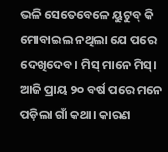ଭଳି ସେତେବେଳେ ୟୁଟୁବ୍ କି ମୋବାଇଲ ନଥିଲା ଯେ ପରେ ଦେଖିଦେବ। ମିସ୍ ମାନେ ମିସ୍।
ଆଜି ପ୍ରାୟ ୨୦ ବର୍ଷ ପରେ ମନେ ପଡ଼ିଲା ଗାଁ କଥା। କାରଣ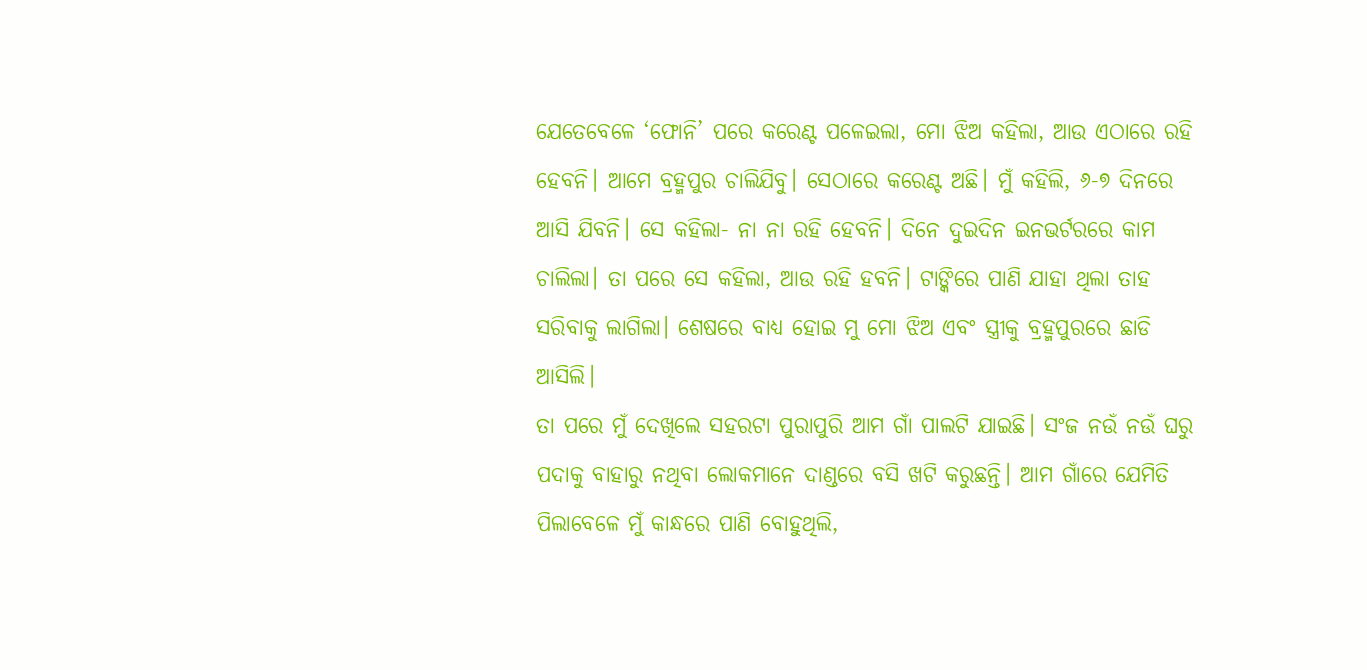ଯେତେବେଳେ ‘ଫୋନି’ ପରେ କରେଣ୍ଟ ପଳେଇଲା, ମୋ ଝିଅ କହିଲା, ଆଉ ଏଠାରେ ରହି ହେବନି। ଆମେ ବ୍ରହ୍ମପୁର ଚାଲିଯିବୁ। ସେଠାରେ କରେଣ୍ଟ ଅଛି। ମୁଁ କହିଲି, ୬-୭ ଦିନରେ ଆସି ଯିବନି। ସେ କହିଲା- ନା ନା ରହି ହେବନି। ଦିନେ ଦୁଇଦିନ ଇନଭର୍ଟରରେ କାମ ଚାଲିଲା। ତା ପରେ ସେ କହିଲା, ଆଉ ରହି ହବନି। ଟାଙ୍କିରେ ପାଣି ଯାହା ଥିଲା ତାହ ସରିବାକୁ ଲାଗିଲା। ଶେଷରେ ବାଧ୍ୟ ହୋଇ ମୁ ମୋ ଝିଅ ଏବଂ ସ୍ତ୍ରୀକୁ ବ୍ରହ୍ମପୁରରେ ଛାଡି ଆସିଲି।
ତା ପରେ ମୁଁ ଦେଖିଲେ ସହରଟା ପୁରାପୁରି ଆମ ଗାଁ ପାଲଟି ଯାଇଛି। ସଂଜ ନଉଁ ନଉଁ ଘରୁ ପଦାକୁ ବାହାରୁ ନଥିବା ଲୋକମାନେ ଦାଣ୍ଡରେ ବସି ଖଟି କରୁଛନ୍ତି। ଆମ ଗାଁରେ ଯେମିତି ପିଲାବେଳେ ମୁଁ କାନ୍ଧରେ ପାଣି ବୋହୁଥିଲି,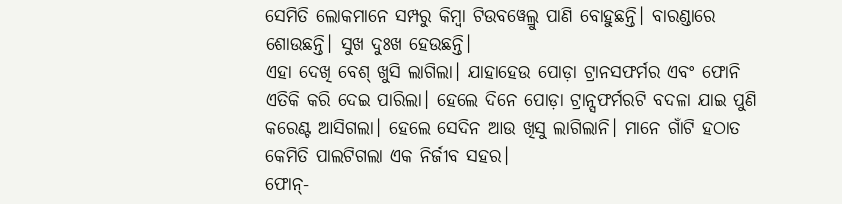ସେମିତି ଲୋକମାନେ ସମ୍ପରୁ କିମ୍ବା ଟିଉବୱେଲ୍ରୁ ପାଣି ବୋହୁଛନ୍ତି। ବାରଣ୍ଡାରେ ଶୋଉଛନ୍ତି। ସୁଖ ଦୁଃଖ ହେଉଛନ୍ତି।
ଏହା ଦେଖି ବେଶ୍ ଖୁସି ଲାଗିଲା। ଯାହାହେଉ ପୋଡ଼ା ଟ୍ରାନସଫର୍ମର ଏବଂ ଫୋନି ଏତିକି କରି ଦେଇ ପାରିଲା। ହେଲେ ଦିନେ ପୋଡ଼ା ଟ୍ରାନ୍ସଫର୍ମରଟି ବଦଳା ଯାଇ ପୁଣି କରେଣ୍ଟ ଆସିଗଲା। ହେଲେ ସେଦିନ ଆଉ ଖିସୁ ଲାଗିଲାନି। ମାନେ ଗାଁଟି ହଠାତ କେମିତି ପାଲଟିଗଲା ଏକ ନିର୍ଜୀବ ସହର।
ଫୋନ୍-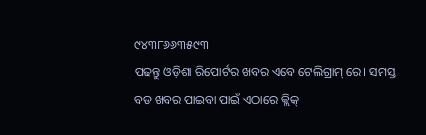୯୪୩୮୬୬୩୫୯୩
ପଢନ୍ତୁ ଓଡ଼ିଶା ରିପୋର୍ଟର ଖବର ଏବେ ଟେଲିଗ୍ରାମ୍ ରେ। ସମସ୍ତ ବଡ ଖବର ପାଇବା ପାଇଁ ଏଠାରେ କ୍ଲିକ୍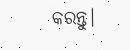କରନ୍ତୁ।